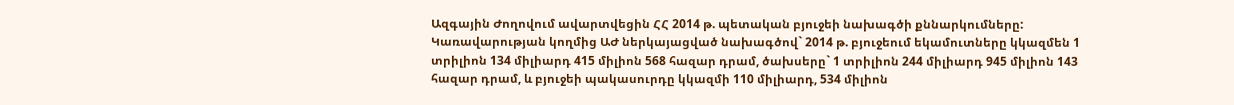Ազգային Ժողովում ավարտվեցին ՀՀ 2014 թ. պետական բյուջեի նախագծի քննարկումները: Կառավարության կողմից ԱԺ ներկայացված նախագծով` 2014 թ. բյուջեում եկամուտները կկազմեն 1 տրիլիոն 134 միլիարդ 415 միլիոն 568 հազար դրամ, ծախսերը` 1 տրիլիոն 244 միլիարդ 945 միլիոն 143 հազար դրամ, և բյուջեի պակասուրդը կկազմի 110 միլիարդ, 534 միլիոն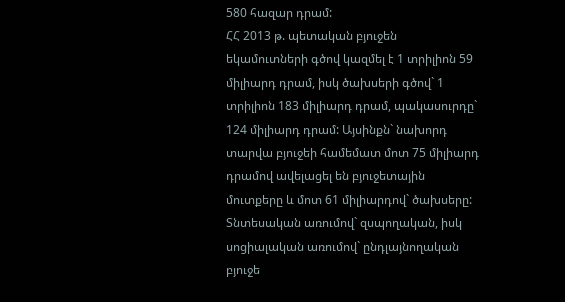580 հազար դրամ:
ՀՀ 2013 թ. պետական բյուջեն եկամուտների գծով կազմել է 1 տրիլիոն 59 միլիարդ դրամ, իսկ ծախսերի գծով` 1 տրիլիոն 183 միլիարդ դրամ, պակասուրդը` 124 միլիարդ դրամ: Այսինքն` նախորդ տարվա բյուջեի համեմատ մոտ 75 միլիարդ դրամով ավելացել են բյուջետային մուտքերը և մոտ 61 միլիարդով` ծախսերը:
Տնտեսական առումով` զսպողական, իսկ սոցիալական առումով` ընդլայնողական բյուջե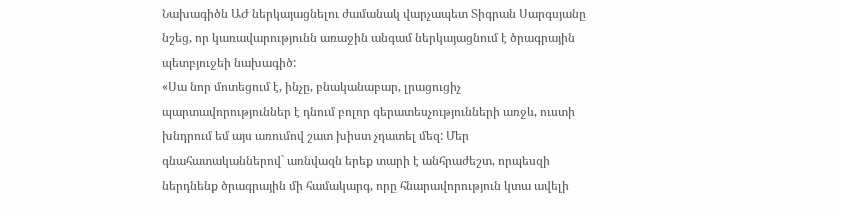Նախագիծն ԱԺ ներկայացնելու ժամանակ վարչապետ Տիգրան Սարգսյանը նշեց, որ կառավարությունն առաջին անգամ ներկայացնում է ծրագրային պետբյուջեի նախագիծ:
«Սա նոր մոտեցում է, ինչը, բնականաբար, լրացուցիչ պարտավորություններ է դնում բոլոր գերատեսչությունների առջև, ուստի խնդրում եմ այս առումով շատ խիստ չդատել մեզ: Մեր գնահատականներով` առնվազն երեք տարի է անհրաժեշտ, որպեսզի ներդնենք ծրագրային մի համակարգ, որը հնարավորություն կտա ավելի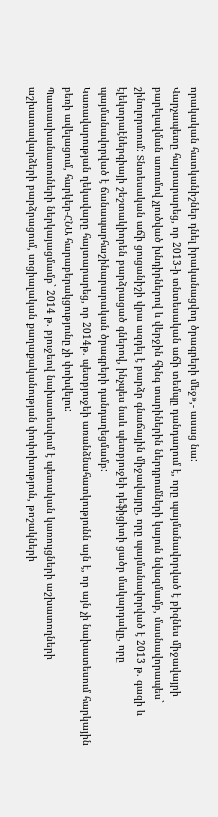որակական հատկանիշներ դնել իրականացվող ծրագրերի մեջ»,- ասաց նա:
Վարչապետը հայտարարեց, որ 2013-ի տնտեսական աճի տեմպը դանդաղում է, որը պայմանավորված է բիզնես միջավայրի բարելավման առումով չլուծված խնդիրներով և վերջին հինգ տարիներին ներդրումների կայուն նվազմամբ, մասնավորապես` շինոլորտում: Տնտեսական աճի ցուցանիշի վրա ազդել է բարձր գնաճային միջավայրը, որը պայմանավորված է 2013 թ. գազի և էլեկտրաէներգիայի շեշտակիորեն բարձրացած գներով, ինչպես նաև պետբյուջեի դեֆիցիտի ցածր մակարդակը, որը պայմանավորված է ճանապարհաշինարարական ծրագրերի դանդաղեցմամբ:
Կառավարության ղեկավարը հայտարարեց, որ 2014թ. պետբյուջեի առանձնահատկությունն այն է, որ այն չի նախատեսում հարկային բեռի ավելացում, հարկեր-ՀՆԱ հարաբերակցությունը չի փոխվելու:
Պատասխանատուների ներկայացմամբ` 2014 թ. բյուջեով նախատեսվում է պետական կառույցների աշխատողների աշխատավարձերի բարձրացում, սոցիալական քաղաքականության փոփոխություն, թոշակների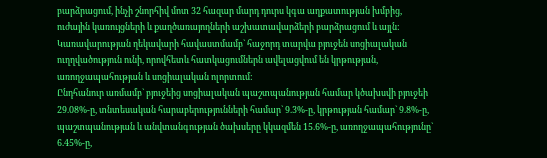բարձրացում, ինչի շնորհիվ մոտ 32 հազար մարդ դուրս կգա աղքատության խմբից, ուժային կառույցների և քաղծառայողների աշխատավարձերի բարձրացում և այլն:
Կառավարության ղեկավարի հավաստմամբ` հաջորդ տարվա բյուջեն սոցիալական ուղղվածություն ունի, որովհետև հատկացումներն ավելացվում են կրթության, առողջապահության և սոցիալական ոլորտում:
Ընդհանուր առմամբ` բյուջեից սոցիալական պաշտպանության համար կծախսվի բյուջեի 29.08%-ը, տնտեսական հարաբերությունների համար` 9.3%-ը, կրթության համար` 9.8%-ը, պաշտպանության և անվտանգության ծախսերը կկազմեն 15.6%-ը, առողջապահությունը` 6.45%-ը,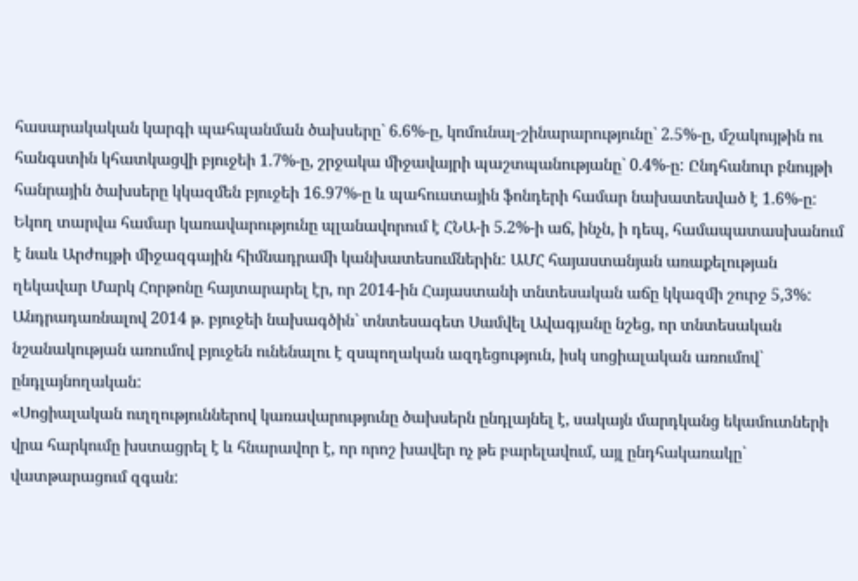հասարակական կարգի պահպանման ծախսերը` 6.6%-ը, կոմունալ-շինարարությունը` 2.5%-ը, մշակույթին ու հանգստին կհատկացվի բյուջեի 1.7%-ը, շրջակա միջավայրի պաշտպանությանը` 0.4%-ը: Ընդհանուր բնույթի հանրային ծախսերը կկազմեն բյուջեի 16.97%-ը և պահուստային ֆոնդերի համար նախատեսված է 1.6%-ը:
Եկող տարվա համար կառավարությունը պլանավորում է ՀՆԱ-ի 5.2%-ի աճ, ինչն, ի դեպ, համապատասխանում է նաև Արժույթի միջազգային հիմնադրամի կանխատեսումներին: ԱՄՀ հայաստանյան առաքելության ղեկավար Մարկ Հորթոնը հայտարարել էր, որ 2014-ին Հայաստանի տնտեսական աճը կկազմի շուրջ 5,3%:
Անդրադառնալով 2014 թ. բյուջեի նախագծին` տնտեսագետ Սամվել Ավագյանը նշեց, որ տնտեսական նշանակության առումով բյուջեն ունենալու է զսպողական ազդեցություն, իսկ սոցիալական առումով` ընդլայնողական:
«Սոցիալական ուղղություններով կառավարությունը ծախսերն ընդլայնել է, սակայն մարդկանց եկամուտների վրա հարկումը խստացրել է և հնարավոր է, որ որոշ խավեր ոչ թե բարելավում, այլ ընդհակառակը` վատթարացում զգան: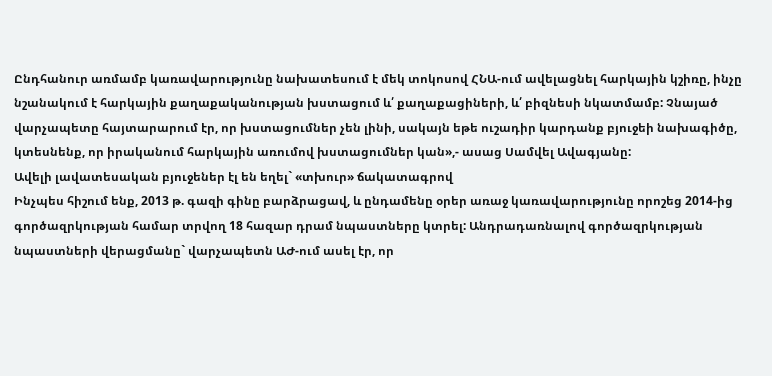Ընդհանուր առմամբ կառավարությունը նախատեսում է մեկ տոկոսով ՀՆԱ-ում ավելացնել հարկային կշիռը, ինչը նշանակում է հարկային քաղաքականության խստացում և՛ քաղաքացիների, և՛ բիզնեսի նկատմամբ: Չնայած վարչապետը հայտարարում էր, որ խստացումներ չեն լինի, սակայն եթե ուշադիր կարդանք բյուջեի նախագիծը, կտեսնենք, որ իրականում հարկային առումով խստացումներ կան»,- ասաց Սամվել Ավագյանը:
Ավելի լավատեսական բյուջեներ էլ են եղել` «տխուր» ճակատագրով
Ինչպես հիշում ենք, 2013 թ. գազի գինը բարձրացավ, և ընդամենը օրեր առաջ կառավարությունը որոշեց 2014-ից գործազրկության համար տրվող 18 հազար դրամ նպաստները կտրել: Անդրադառնալով գործազրկության նպաստների վերացմանը` վարչապետն ԱԺ-ում ասել էր, որ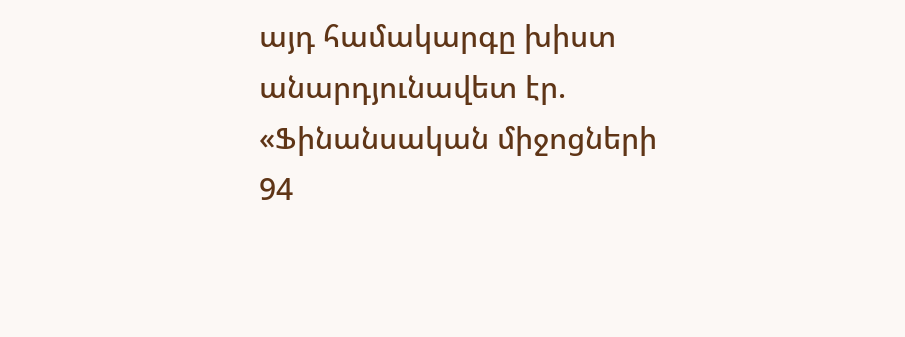այդ համակարգը խիստ անարդյունավետ էր. «Ֆինանսական միջոցների 94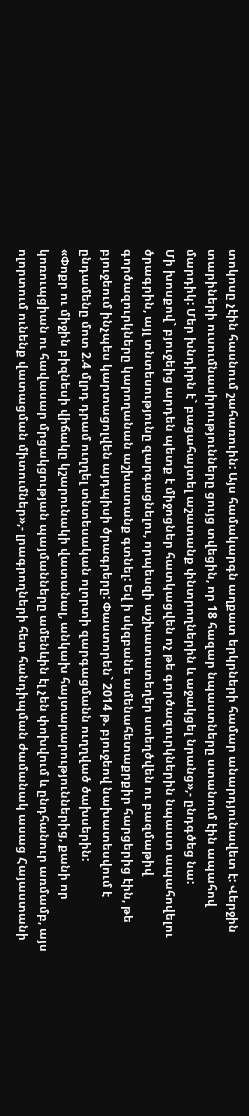տոկոսը չէին հասնում շահառուին: Այս համակարգն աղքատ երկրների համար անարդյունավետ է: Վերջին տարիների ուսումնասիրությունները ցույց տվեցին, որ 18 հազար նպաստները ստանում էին ապահով մարդիկ: Մեր խնդիրն է` բացահայտել աշատանք փնտրողներին և աջակցել նրանց»,- ընդգծեց նա:
Մի խոսքով` բյուջեից արդեն պետք է միջոցներ հատկացվեն ոչ թե գործազուրկներին նպաստ ապահովելու ծրագրին, այլ տնտեսությունը զարգացնելու, որպեսզի աշխատատեղեր ստեղծվեն ու բազմաթիվ գործազուրկները կարողանան աշխատանք գտնել: Եվ ի սկզբանե ամենահետաքրքիր հարցերից էին, թե բյուջեում ինչպես կարտացոլվեն այդպիսի ծրագրերը: Փաստորեն` 2014 թ. բյուջեով նախատեսվում է ընդամենը մոտ 2.4 մլրդ դրամ ուղղել տնտեսական ոլորտի զարգացմանն ուղղված ծախսերին:
«Փոքր ու միջին բիզնեսի վիճակը կշարունակի վատանալ, անկախ հայտարարություններից, քանի որ կոռուպցիան ու հավասար մրցակցության պայմանները ամենևին էլ չեն փոխվում և ընդհանուր առմամբ, այս ոլորտում ունենք վատացման միտումներ»,- լրագրողների հետ հանդիպման ժամանակ ասաց Հայաստանի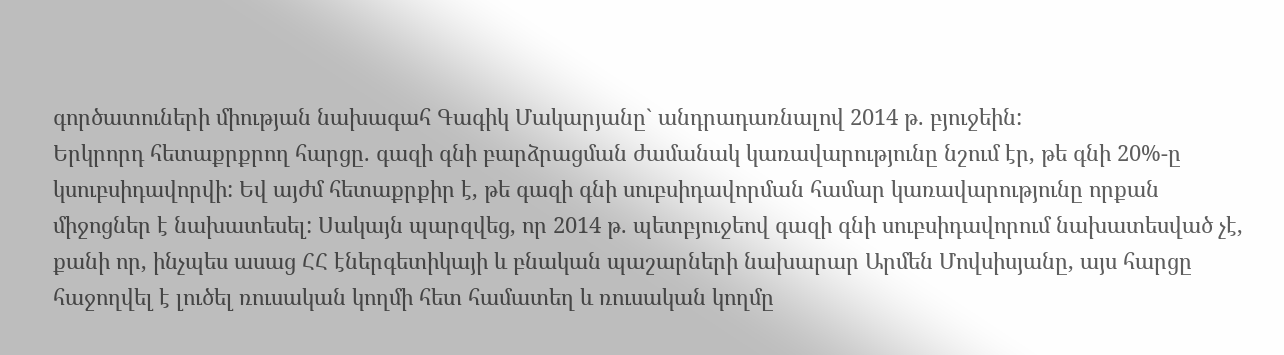գործատուների միության նախագահ Գագիկ Մակարյանը` անդրադառնալով 2014 թ. բյուջեին:
Երկրորդ հետաքրքրող հարցը. գազի գնի բարձրացման ժամանակ կառավարությունը նշում էր, թե գնի 20%-ը կսուբսիդավորվի: Եվ այժմ հետաքրքիր է, թե գազի գնի սուբսիդավորման համար կառավարությունը որքան միջոցներ է նախատեսել: Սակայն պարզվեց, որ 2014 թ. պետբյուջեով գազի գնի սուբսիդավորում նախատեսված չէ, քանի որ, ինչպես ասաց ՀՀ էներգետիկայի և բնական պաշարների նախարար Արմեն Մովսիսյանը, այս հարցը հաջողվել է լուծել ռուսական կողմի հետ համատեղ և ռուսական կողմը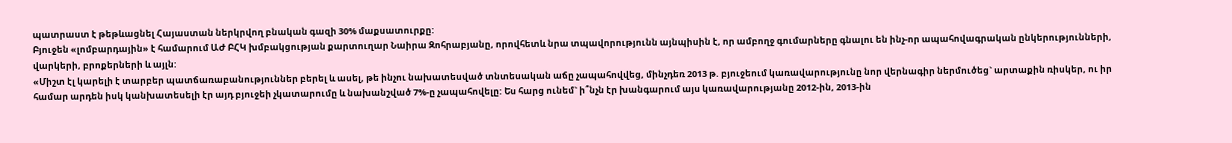պատրաստ է թեթևացնել Հայաստան ներկրվող բնական գազի 30% մաքսատուրքը:
Բյուջեն «լոմբարդային» է համարում ԱԺ ԲՀԿ խմբակցության քարտուղար Նաիրա Զոհրաբյանը, որովհետև նրա տպավորությունն այնպիսին է, որ ամբողջ գումարները գնալու են ինչ-որ ապահովագրական ընկերությունների, վարկերի, բրոքերների և այլն:
«Միշտ էլ կարելի է տարբեր պատճառաբանություններ բերել և ասել, թե ինչու նախատեսված տնտեսական աճը չապահովվեց, մինչդեռ 2013 թ. բյուջեում կառավարությունը նոր վերնագիր ներմուծեց` արտաքին ռիսկեր, ու իր համար արդեն իսկ կանխատեսելի էր այդ բյուջեի չկատարումը և նախանշված 7%-ը չապահովելը: Ես հարց ունեմ` ի՞նչն էր խանգարում այս կառավարությանը 2012-ին, 2013-ին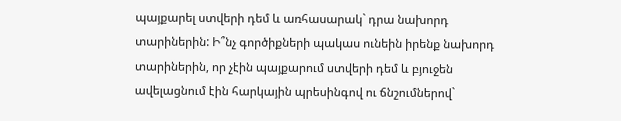պայքարել ստվերի դեմ և առհասարակ` դրա նախորդ տարիներին: Ի՞նչ գործիքների պակաս ունեին իրենք նախորդ տարիներին, որ չէին պայքարում ստվերի դեմ և բյուջեն ավելացնում էին հարկային պրեսինգով ու ճնշումներով`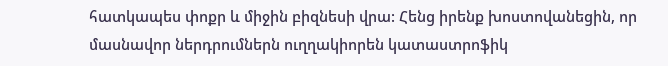հատկապես փոքր և միջին բիզնեսի վրա: Հենց իրենք խոստովանեցին, որ մասնավոր ներդրումներն ուղղակիորեն կատաստրոֆիկ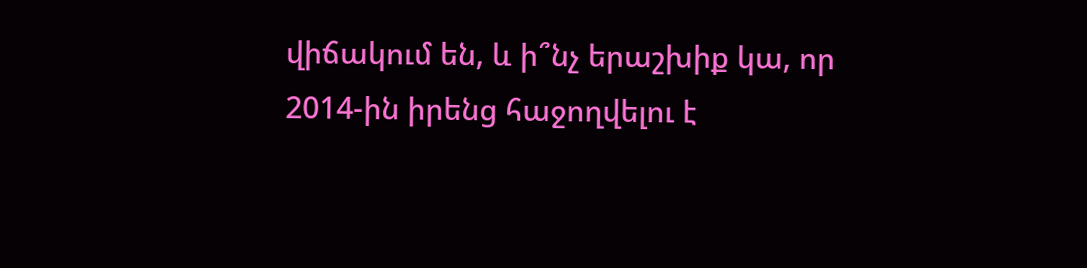վիճակում են, և ի՞նչ երաշխիք կա, որ 2014-ին իրենց հաջողվելու է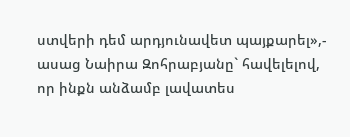ստվերի դեմ արդյունավետ պայքարել»,- ասաց Նաիրա Զոհրաբյանը` հավելելով, որ ինքն անձամբ լավատես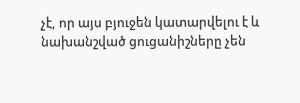չէ, որ այս բյուջեն կատարվելու է և նախանշված ցուցանիշները չեն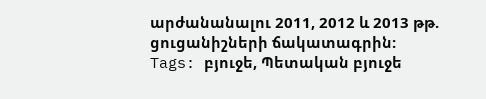արժանանալու 2011, 2012 և 2013 թթ. ցուցանիշների ճակատագրին:
Tags: բյուջե, Պետական բյուջե